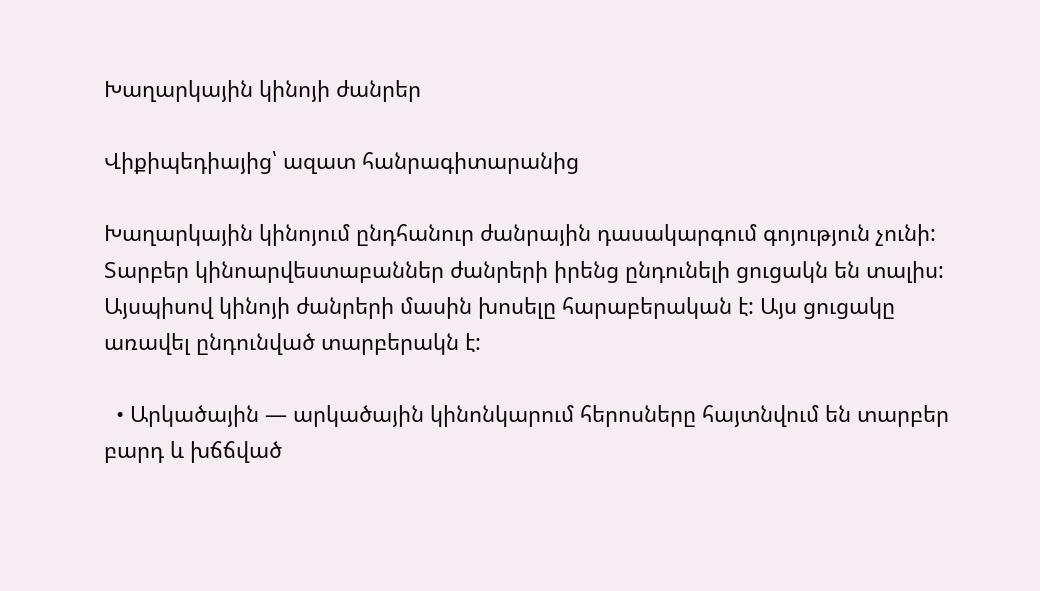Խաղարկային կինոյի ժանրեր

Վիքիպեդիայից՝ ազատ հանրագիտարանից

Խաղարկային կինոյում ընդհանուր ժանրային դասակարգում գոյություն չունի: Տարբեր կինոարվեստաբաններ ժանրերի իրենց ընդունելի ցուցակն են տալիս: Այսպիսով կինոյի ժանրերի մասին խոսելը հարաբերական է: Այս ցուցակը առավել ընդունված տարբերակն է:

  • Արկածային — արկածային կինոնկարում հերոսները հայտնվում են տարբեր բարդ և խճճված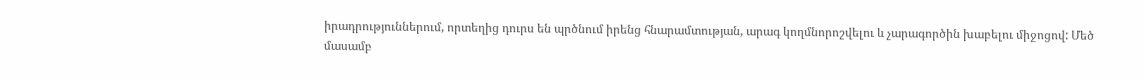իրադրություններում, որտեղից դուրս են պրծնում իրենց հնարամտության, արագ կողմնորոշվելու և չարագործին խաբելու միջոցով: Մեծ մասամբ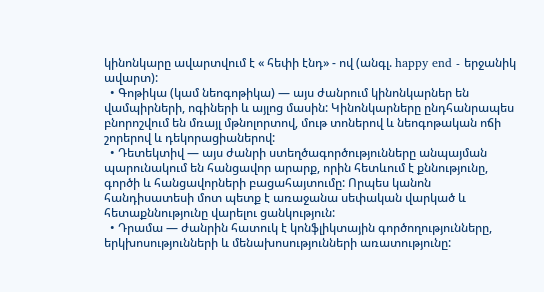կինոնկարը ավարտվում է « հեփի էնդ» - ով (անգլ. happy end - երջանիկ ավարտ):
  • Գոթիկա (կամ նեոգոթիկա) — այս ժանրում կինոնկարներ են վամպիրների, ոգիների և այլոց մասին: Կինոնկարները ընդհանրապես բնորոշվում են մռայլ մթնոլորտով, մութ տոներով և նեոգոթական ոճի շորերով և դեկորացիաներով:
  • Դետեկտիվ — այս ժանրի ստեղծագործությունները անպայման պարունակում են հանցավոր արարք, որին հետևում է քննությունը, գործի և հանցավորների բացահայտումը: Որպես կանոն հանդիսատեսի մոտ պետք է առաջանա սեփական վարկած և հետաքննությունը վարելու ցանկություն:
  • Դրամա — ժանրին հատուկ է կոնֆլիկտային գործողությունները, երկխոսությունների և մենախոսությունների առատությունը: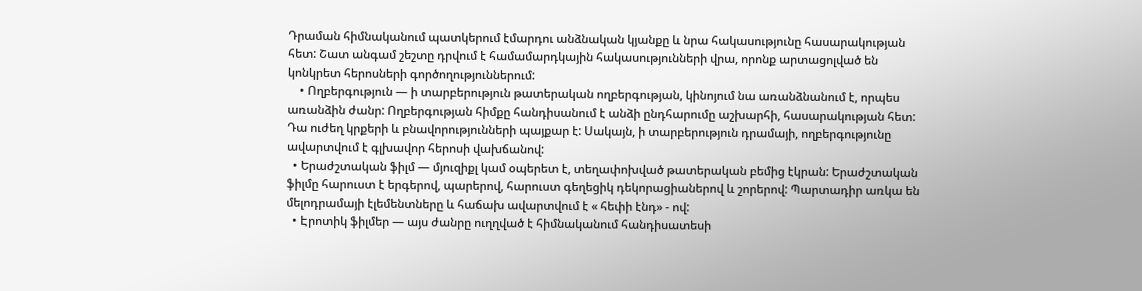Դրաման հիմնականում պատկերում էմարդու անձնական կյանքը և նրա հակասությունը հասարակության հետ: Շատ անգամ շեշտը դրվում է համամարդկային հակասությունների վրա, որոնք արտացոլված են կոնկրետ հերոսների գործողություններում:
    • Ողբերգություն — ի տարբերություն թատերական ողբերգության, կինոյում նա առանձնանում է, որպես առանձին ժանր: Ողբերգության հիմքը հանդիսանում է անձի ընդհարումը աշխարհի, հասարակության հետ: Դա ուժեղ կրքերի և բնավորությունների պայքար է: Սակայն, ի տարբերություն դրամայի, ողբերգությունը ավարտվում է գլխավոր հերոսի վախճանով:
  • Երաժշտական ֆիլմ — մյուզիքլ կամ օպերետ է, տեղափոխված թատերական բեմից էկրան: Երաժշտական ֆիլմը հարուստ է երգերով, պարերով, հարուստ գեղեցիկ դեկորացիաներով և շորերով: Պարտադիր առկա են մելոդրամայի էլեմենտները և հաճախ ավարտվում է « հեփի էնդ» - ով:
  • Էրոտիկ ֆիլմեր — այս ժանրը ուղղված է հիմնականում հանդիսատեսի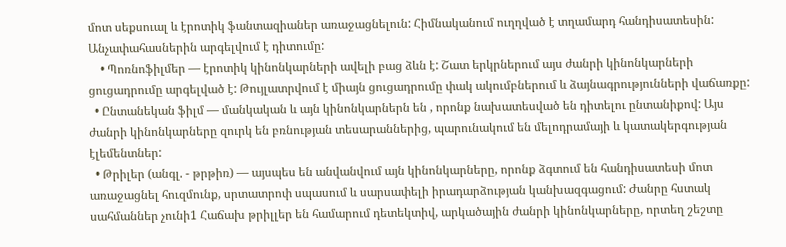մոտ սեքսուալ և էրոտիկ ֆանտազիաներ առաջացնելուն: Հիմնականում ուղղված է տղամարդ հանդիսատեսին: Անչափահասներին արգելվում է դիտումը:
    • Պոռնոֆիլմեր — էրոտիկ կինոնկարների ավելի բաց ձևն է: Շատ երկրներում այս ժանրի կինոնկարների ցուցադրումը արգելված է: Թույլատրվում է միայն ցուցադրումը փակ ակումբներում և ձայնագրությունների վաճառքը:
  • Ընտանեկան ֆիլմ — մանկական և այն կինոնկարներն են , որոնք նախատեսված են դիտելու ընտանիքով: Այս ժանրի կինոնկարները զուրկ են բռնության տեսարաններից, պարունակում են մելոդրամայի և կատակերգության էլեմենտներ:
  • Թրիլեր (անգլ. - թրթիռ) — այսպես են անվանվում այն կինոնկարները, որոնք ձգտում են հանդիսատեսի մոտ առաջացնել հուզմունք, սրտատրոփ սպասում և սարսափելի իրադարձության կանխազգացում: Ժանրը հստակ սահմաններ չունի1 Հաճախ թրիլլեր են համարում դետեկտիվ, արկածային ժանրի կինոնկարները, որտեղ շեշտը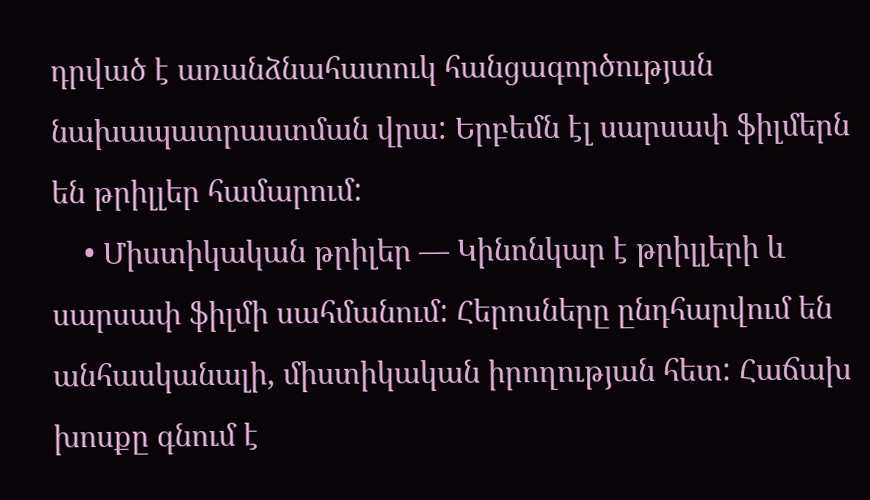դրված է առանձնահատուկ հանցագործության նախապատրաստման վրա: Երբեմն էլ սարսափ ֆիլմերն են թրիլլեր համարում:
    • Միստիկական թրիլեր — Կինոնկար է թրիլլերի և սարսափ ֆիլմի սահմանում: Հերոսները ընդհարվում են անհասկանալի, միստիկական իրողության հետ: Հաճախ խոսքը գնում է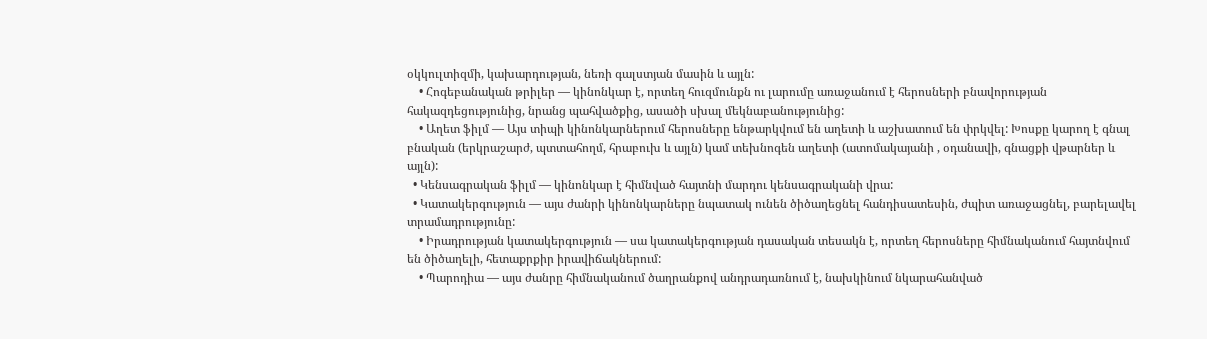օկկուլտիզմի, կախարդության, նեռի գալստյան մասին և այլն:
    • Հոգեբանական թրիլեր — կինոնկար է, որտեղ հուզմունքն ու լարումը առաջանում է հերոսների բնավորության հակազդեցությունից, նրանց պահվածքից, ասածի սխալ մեկնաբանությունից:
    • Աղետ ֆիլմ — Այս տիպի կինոնկարներում հերոսները ենթարկվում են աղետի և աշխատում են փրկվել: Խոսքը կարող է գնալ բնական (երկրաշարժ, պտտահողմ, հրաբուխ և այլն) կամ տեխնոգեն աղետի (ատոմակայանի , օդանավի, գնացքի վթարներ և այլն):
  • Կենսագրական ֆիլմ — կինոնկար է հիմնված հայտնի մարդու կենսագրականի վրա:
  • Կատակերգություն — այս ժանրի կինոնկարները նպատակ ունեն ծիծաղեցնել հանդիսատեսին, ժպիտ առաջացնել, բարելավել տրամադրությունը:
    • Իրադրության կատակերգություն — սա կատակերգության դասական տեսակն է, որտեղ հերոսները հիմնականում հայտնվում են ծիծաղելի, հետաքրքիր իրավիճակներում:
    • Պարոդիա — այս ժանրը հիմնականում ծաղրանքով անդրադառնում է, նախկինում նկարահանված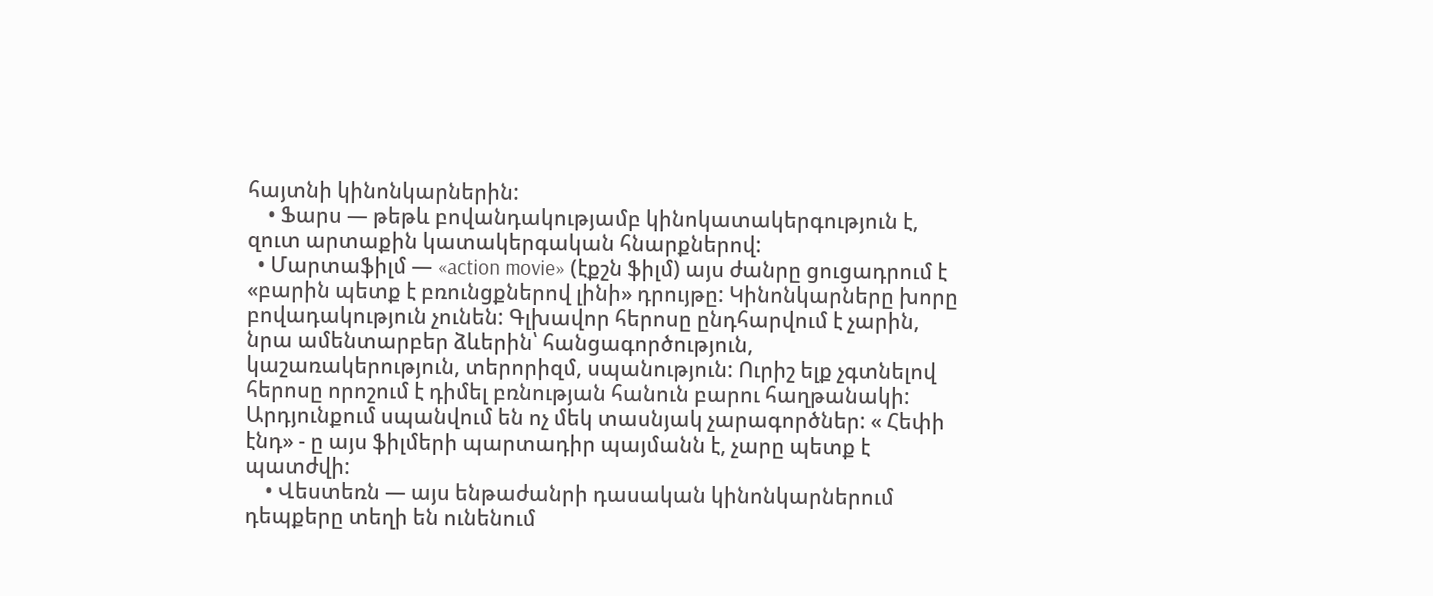հայտնի կինոնկարներին:
    • Ֆարս — թեթև բովանդակությամբ կինոկատակերգություն է, զուտ արտաքին կատակերգական հնարքներով:
  • Մարտաֆիլմ — «action movie» (էքշն ֆիլմ) այս ժանրը ցուցադրում է «բարին պետք է բռունցքներով լինի» դրույթը: Կինոնկարները խորը բովադակություն չունեն: Գլխավոր հերոսը ընդհարվում է չարին, նրա ամենտարբեր ձևերին՝ հանցագործություն, կաշառակերություն, տերորիզմ, սպանություն: Ուրիշ ելք չգտնելով հերոսը որոշում է դիմել բռնության հանուն բարու հաղթանակի: Արդյունքում սպանվում են ոչ մեկ տասնյակ չարագործներ: « Հեփի էնդ» - ը այս ֆիլմերի պարտադիր պայմանն է, չարը պետք է պատժվի:
    • Վեստեռն — այս ենթաժանրի դասական կինոնկարներում դեպքերը տեղի են ունենում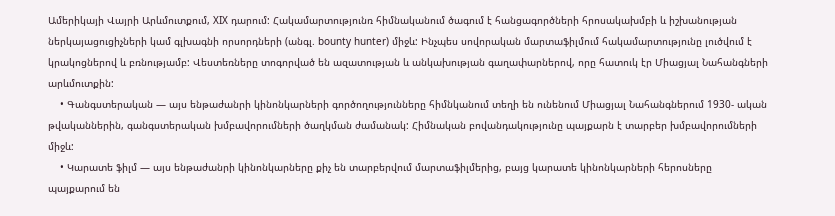Ամերիկայի Վայրի Արևմուտքում, XIX դարում: Հակամարտությունռ հիմնականում ծագում է հանցագործների հրոսակախմբի և իշխանության ներկայացուցիչների կամ գլխագնի որսորդների (անգլ. bounty hunter) միջև: Ինչպես սովորական մարտաֆիլմում հակամարտությունը լուծվում է կրակոցներով և բռնությամբ: Վեստեռները տոգորված են ազատության և անկախության գաղափարներով, որը հատուկ էր Միացյալ Նահանգների արևմուտքին:
    • Գանգստերական — այս ենթաժանրի կինոնկարների գործողությունները հիմնկանում տեղի են ունենում Միացյալ Նահանգներում 1930- ական թվականներին, գանգստերական խմբավորումների ծաղկման ժամանակ: Հիմնական բովանդակությունը պայքարն է տարբեր խմբավորումների միջև:
    • Կարատե ֆիլմ — այս ենթաժանրի կինոնկարները քիչ են տարբերվում մարտաֆիլմերից, բայց կարատե կինոնկարների հերոսները պայքարում են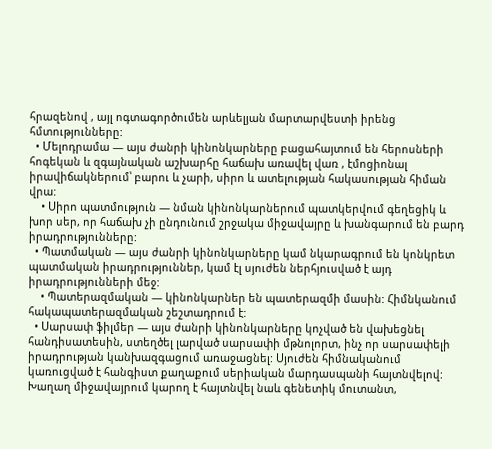հրազենով , այլ ոգտագործումեն արևելյան մարտարվեստի իրենց հմտությունները:
  • Մելոդրամա — այս ժանրի կինոնկարները բացահայտում են հերոսների հոգեկան և զգայնական աշխարհը հաճախ առավել վառ , էմոցիոնալ իրավիճակներում՝ բարու և չարի, սիրո և ատելության հակասության հիման վրա:
    • Սիրո պատմություն — նման կինոնկարներում պատկերվում գեղեցիկ և խոր սեր, որ հաճախ չի ընդունում շրջակա միջավայրը և խանգարում են բարդ իրադրությունները:
  • Պատմական — այս ժանրի կինոնկարները կամ նկարագրում են կոնկրետ պատմական իրադրություններ, կամ էլ սյուժեն ներհյուսված է այդ իրադրությունների մեջ:
    • Պատերազմական — կինոնկարներ են պատերազմի մասին: Հիմնկանում հակապատերազմական շեշտադրում է:
  • Սարսափ ֆիլմեր — այս ժանրի կինոնկարները կոչված են վախեցնել հանդիսատեսին, ստեղծել լարված սարսափի մթնոլորտ, ինչ որ սարսափելի իրադրության կանխազգացում առաջացնել: Սյուժեն հիմնականում կառուցված է հանգիստ քաղաքում սերիական մարդասպանի հայտնվելով: Խաղաղ միջավայրում կարող է հայտնվել նաև գենետիկ մուտանտ,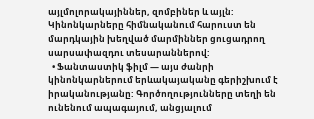այլմոլորակայիններ, զոմբիներ և այլն: Կինոնկարները հիմնականում հարուստ են մարդկային խեղված մարմիններ ցուցադրող սարսափազդու տեսարաններով:
  • Ֆանտաստիկ ֆիլմ — այս ժանրի կինոնկարներում երևակայականը գերիշխում է իրականությանը: Գործողությունները տեղի են ունենում ապագայում, անցյալում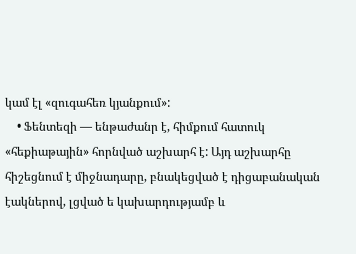կամ էլ «զուգահեռ կյանքում»:
    • Ֆենտեզի — ենթաժանր է, հիմքում հատուկ «հեքիաթային» հորնված աշխարհ է: Այդ աշխարհը հիշեցնում է միջնադարը, բնակեցված է դիցաբանական էակներով, լցված ե կախարդությամբ և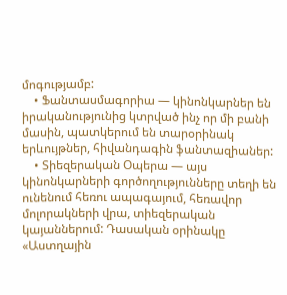մոգությամբ:
    • Ֆանտասմագորիա — կինոնկարներ են իրականությունից կտրված ինչ որ մի բանի մասին, պատկերում են տարօրինակ երևույթներ, հիվանդագին ֆանտազիաներ:
    • Տիեզերական Օպերա — այս կինոնկարների գործողությունները տեղի են ունենում հեռու ապագայում, հեռավոր մոլորակների վրա, տիեզերական կայաններում: Դասական օրինակը «Աստղային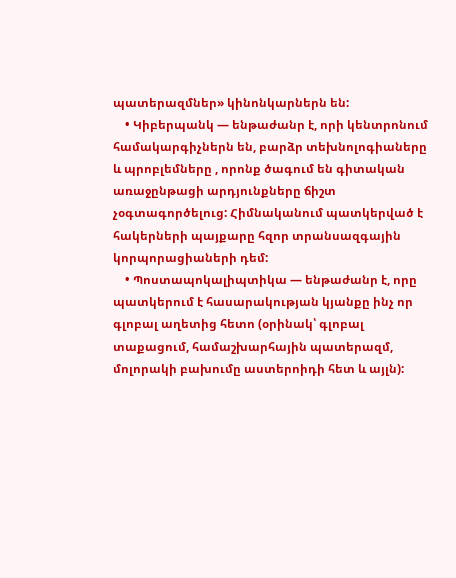պատերազմներ» կինոնկարներն են:
    • Կիբերպանկ — ենթաժանր է, որի կենտրոնում համակարգիչներն են, բարձր տեխնոլոգիաները և պրոբլեմները , որոնք ծագում են գիտական առաջընթացի արդյունքները ճիշտ չօգտագործելուց: Հիմնականում պատկերված է հակերների պայքարը հզոր տրանսազգային կորպորացիաների դեմ:
    • Պոստապոկալիպտիկա — ենթաժանր է, որը պատկերում է հասարակության կյանքը ինչ որ գլոբալ աղետից հետո (օրինակ՝ գլոբալ տաքացում, համաշխարհային պատերազմ, մոլորակի բախումը աստերոիդի հետ և այլն):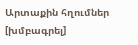Արտաքին հղումներ [խմբագրել]